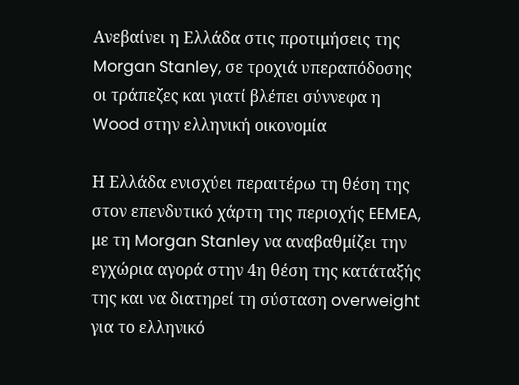Ανεβαίνει η Ελλάδα στις προτιμήσεις της Morgan Stanley, σε τροχιά υπεραπόδοσης οι τράπεζες και γιατί βλέπει σύννεφα η Wood στην ελληνική οικονομία

Η Ελλάδα ενισχύει περαιτέρω τη θέση της στον επενδυτικό χάρτη της περιοχής EEMEA, με τη Morgan Stanley να αναβαθμίζει την εγχώρια αγορά στην 4η θέση της κατάταξής της και να διατηρεί τη σύσταση overweight για το ελληνικό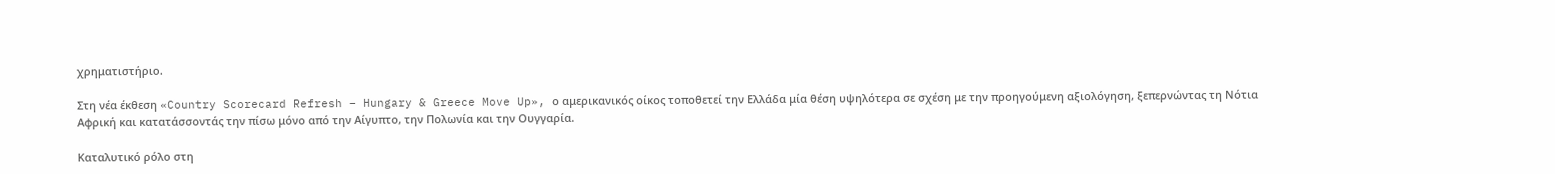χρηματιστήριο.

Στη νέα έκθεση «Country Scorecard Refresh – Hungary & Greece Move Up», ο αμερικανικός οίκος τοποθετεί την Ελλάδα μία θέση υψηλότερα σε σχέση με την προηγούμενη αξιολόγηση, ξεπερνώντας τη Νότια Αφρική και κατατάσσοντάς την πίσω μόνο από την Αίγυπτο, την Πολωνία και την Ουγγαρία.

Καταλυτικό ρόλο στη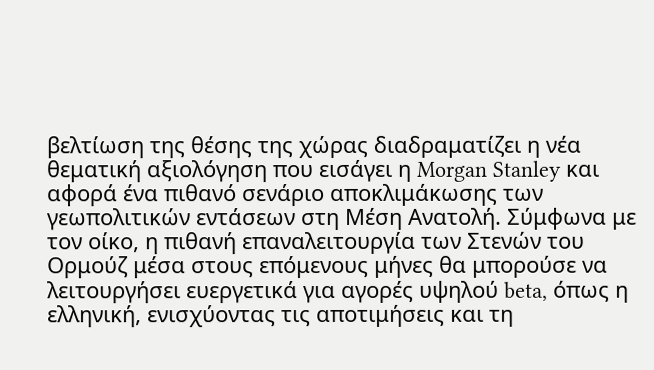βελτίωση της θέσης της χώρας διαδραματίζει η νέα θεματική αξιολόγηση που εισάγει η Morgan Stanley και αφορά ένα πιθανό σενάριο αποκλιμάκωσης των γεωπολιτικών εντάσεων στη Μέση Ανατολή. Σύμφωνα με τον οίκο, η πιθανή επαναλειτουργία των Στενών του Ορμούζ μέσα στους επόμενους μήνες θα μπορούσε να λειτουργήσει ευεργετικά για αγορές υψηλού beta, όπως η ελληνική, ενισχύοντας τις αποτιμήσεις και τη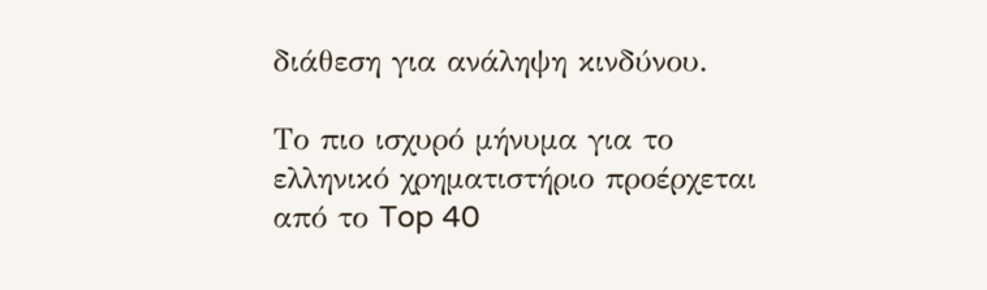διάθεση για ανάληψη κινδύνου.

Το πιο ισχυρό μήνυμα για το ελληνικό χρηματιστήριο προέρχεται από το Top 40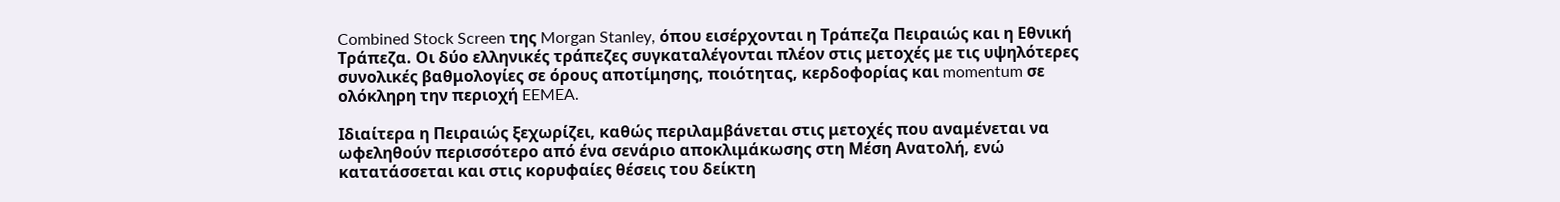Combined Stock Screen της Morgan Stanley, όπου εισέρχονται η Τράπεζα Πειραιώς και η Εθνική Τράπεζα. Οι δύο ελληνικές τράπεζες συγκαταλέγονται πλέον στις μετοχές με τις υψηλότερες συνολικές βαθμολογίες σε όρους αποτίμησης, ποιότητας, κερδοφορίας και momentum σε ολόκληρη την περιοχή EEMEA.

Ιδιαίτερα η Πειραιώς ξεχωρίζει, καθώς περιλαμβάνεται στις μετοχές που αναμένεται να ωφεληθούν περισσότερο από ένα σενάριο αποκλιμάκωσης στη Μέση Ανατολή, ενώ κατατάσσεται και στις κορυφαίες θέσεις του δείκτη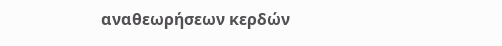αναθεωρήσεων κερδών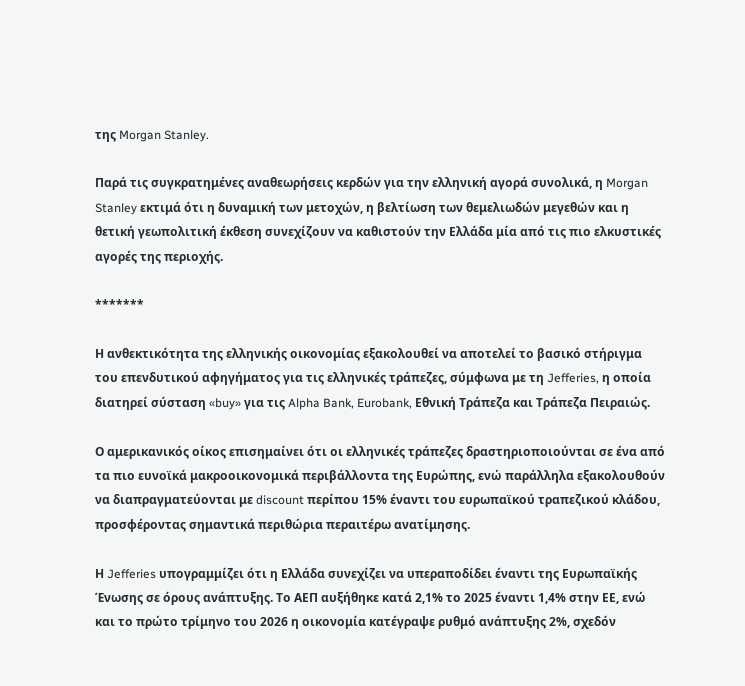της Morgan Stanley.

Παρά τις συγκρατημένες αναθεωρήσεις κερδών για την ελληνική αγορά συνολικά, η Morgan Stanley εκτιμά ότι η δυναμική των μετοχών, η βελτίωση των θεμελιωδών μεγεθών και η θετική γεωπολιτική έκθεση συνεχίζουν να καθιστούν την Ελλάδα μία από τις πιο ελκυστικές αγορές της περιοχής.

*******

Η ανθεκτικότητα της ελληνικής οικονομίας εξακολουθεί να αποτελεί το βασικό στήριγμα του επενδυτικού αφηγήματος για τις ελληνικές τράπεζες, σύμφωνα με τη Jefferies, η οποία διατηρεί σύσταση «buy» για τις Alpha Bank, Eurobank, Εθνική Τράπεζα και Τράπεζα Πειραιώς.

Ο αμερικανικός οίκος επισημαίνει ότι οι ελληνικές τράπεζες δραστηριοποιούνται σε ένα από τα πιο ευνοϊκά μακροοικονομικά περιβάλλοντα της Ευρώπης, ενώ παράλληλα εξακολουθούν να διαπραγματεύονται με discount περίπου 15% έναντι του ευρωπαϊκού τραπεζικού κλάδου, προσφέροντας σημαντικά περιθώρια περαιτέρω ανατίμησης.

Η Jefferies υπογραμμίζει ότι η Ελλάδα συνεχίζει να υπεραποδίδει έναντι της Ευρωπαϊκής Ένωσης σε όρους ανάπτυξης. Το ΑΕΠ αυξήθηκε κατά 2,1% το 2025 έναντι 1,4% στην ΕΕ, ενώ και το πρώτο τρίμηνο του 2026 η οικονομία κατέγραψε ρυθμό ανάπτυξης 2%, σχεδόν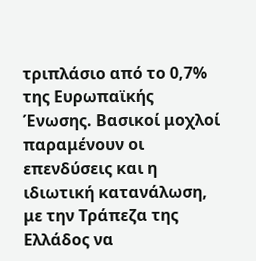τριπλάσιο από το 0,7% της Ευρωπαϊκής Ένωσης. Βασικοί μοχλοί παραμένουν οι επενδύσεις και η ιδιωτική κατανάλωση, με την Τράπεζα της Ελλάδος να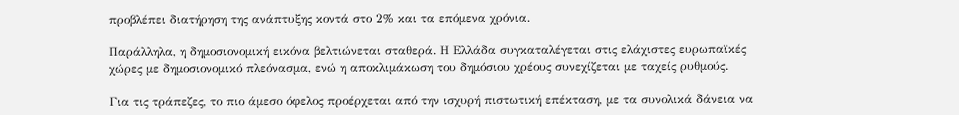προβλέπει διατήρηση της ανάπτυξης κοντά στο 2% και τα επόμενα χρόνια.

Παράλληλα, η δημοσιονομική εικόνα βελτιώνεται σταθερά. Η Ελλάδα συγκαταλέγεται στις ελάχιστες ευρωπαϊκές χώρες με δημοσιονομικό πλεόνασμα, ενώ η αποκλιμάκωση του δημόσιου χρέους συνεχίζεται με ταχείς ρυθμούς.

Για τις τράπεζες, το πιο άμεσο όφελος προέρχεται από την ισχυρή πιστωτική επέκταση, με τα συνολικά δάνεια να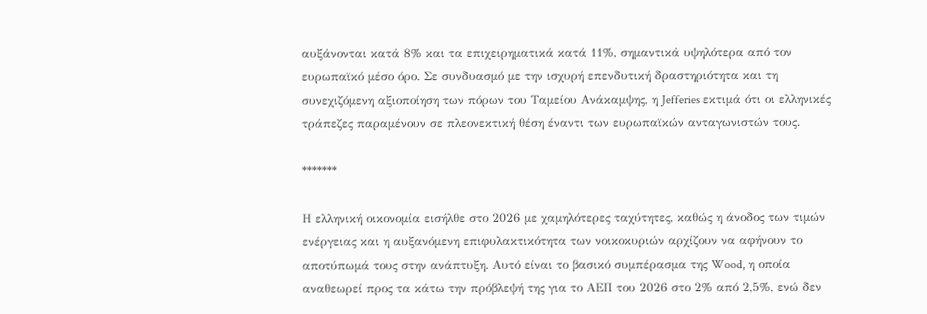αυξάνονται κατά 8% και τα επιχειρηματικά κατά 11%, σημαντικά υψηλότερα από τον ευρωπαϊκό μέσο όρο. Σε συνδυασμό με την ισχυρή επενδυτική δραστηριότητα και τη συνεχιζόμενη αξιοποίηση των πόρων του Ταμείου Ανάκαμψης, η Jefferies εκτιμά ότι οι ελληνικές τράπεζες παραμένουν σε πλεονεκτική θέση έναντι των ευρωπαϊκών ανταγωνιστών τους.

*******

Η ελληνική οικονομία εισήλθε στο 2026 με χαμηλότερες ταχύτητες, καθώς η άνοδος των τιμών ενέργειας και η αυξανόμενη επιφυλακτικότητα των νοικοκυριών αρχίζουν να αφήνουν το αποτύπωμά τους στην ανάπτυξη. Αυτό είναι το βασικό συμπέρασμα της Wood, η οποία αναθεωρεί προς τα κάτω την πρόβλεψή της για το ΑΕΠ του 2026 στο 2% από 2,5%, ενώ δεν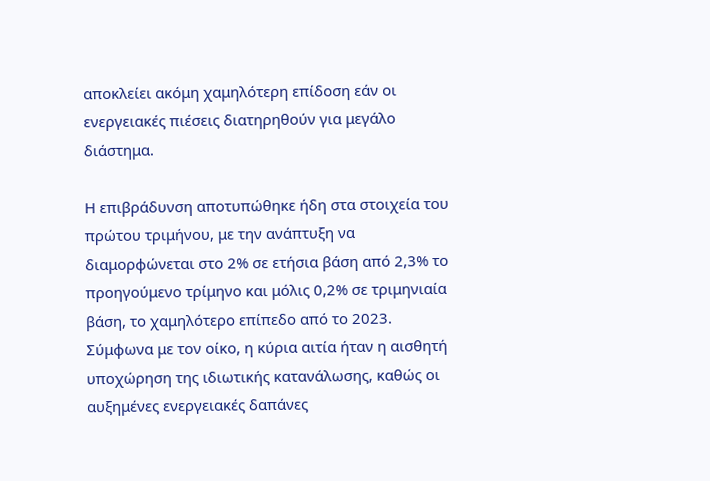αποκλείει ακόμη χαμηλότερη επίδοση εάν οι ενεργειακές πιέσεις διατηρηθούν για μεγάλο διάστημα.

Η επιβράδυνση αποτυπώθηκε ήδη στα στοιχεία του πρώτου τριμήνου, με την ανάπτυξη να διαμορφώνεται στο 2% σε ετήσια βάση από 2,3% το προηγούμενο τρίμηνο και μόλις 0,2% σε τριμηνιαία βάση, το χαμηλότερο επίπεδο από το 2023. Σύμφωνα με τον οίκο, η κύρια αιτία ήταν η αισθητή υποχώρηση της ιδιωτικής κατανάλωσης, καθώς οι αυξημένες ενεργειακές δαπάνες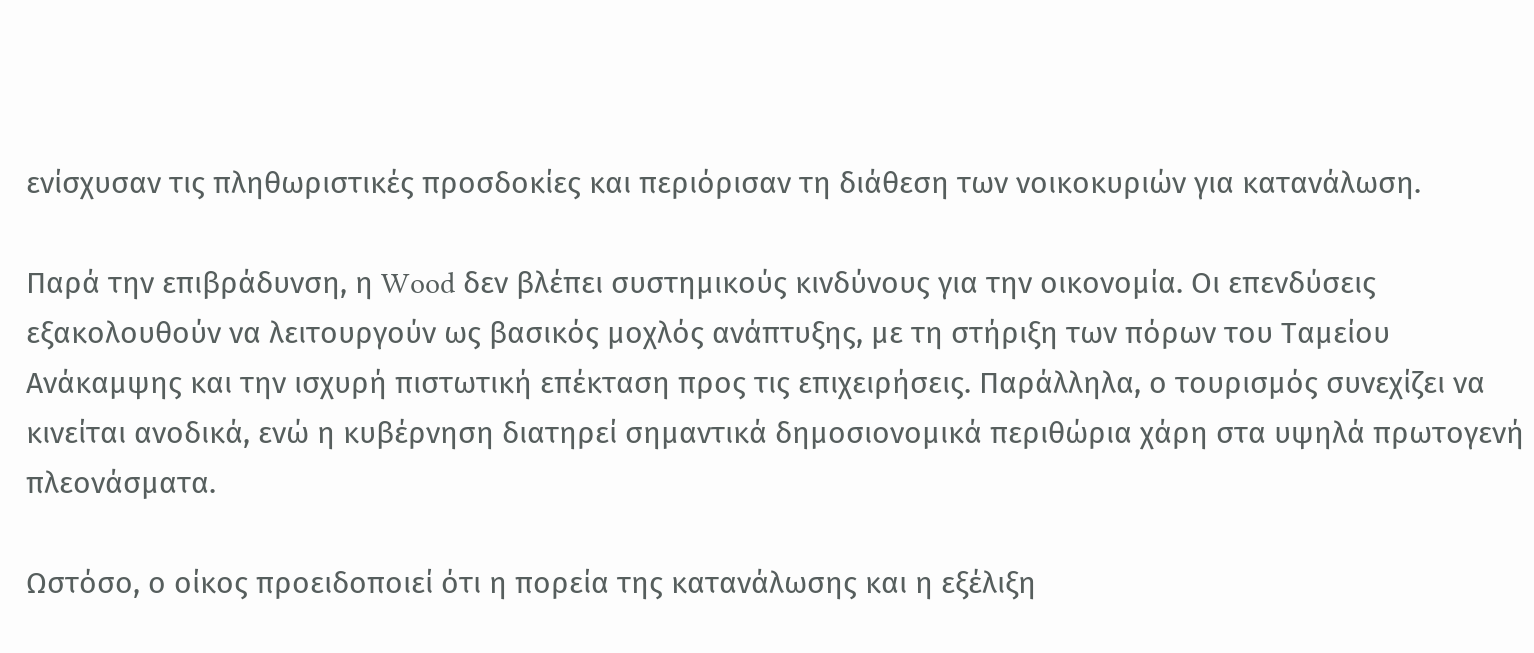ενίσχυσαν τις πληθωριστικές προσδοκίες και περιόρισαν τη διάθεση των νοικοκυριών για κατανάλωση.

Παρά την επιβράδυνση, η Wood δεν βλέπει συστημικούς κινδύνους για την οικονομία. Οι επενδύσεις εξακολουθούν να λειτουργούν ως βασικός μοχλός ανάπτυξης, με τη στήριξη των πόρων του Ταμείου Ανάκαμψης και την ισχυρή πιστωτική επέκταση προς τις επιχειρήσεις. Παράλληλα, ο τουρισμός συνεχίζει να κινείται ανοδικά, ενώ η κυβέρνηση διατηρεί σημαντικά δημοσιονομικά περιθώρια χάρη στα υψηλά πρωτογενή πλεονάσματα.

Ωστόσο, ο οίκος προειδοποιεί ότι η πορεία της κατανάλωσης και η εξέλιξη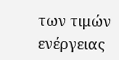των τιμών ενέργειας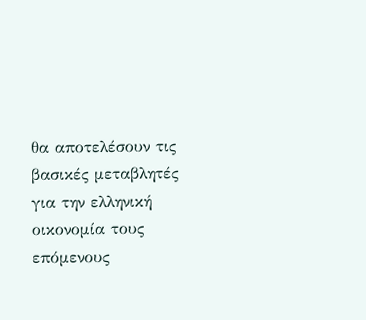θα αποτελέσουν τις βασικές μεταβλητές για την ελληνική οικονομία τους επόμενους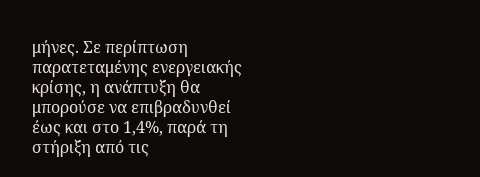μήνες. Σε περίπτωση παρατεταμένης ενεργειακής κρίσης, η ανάπτυξη θα μπορούσε να επιβραδυνθεί έως και στο 1,4%, παρά τη στήριξη από τις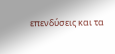επενδύσεις και τα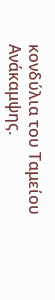κονδύλια του Ταμείου Ανάκαμψης.